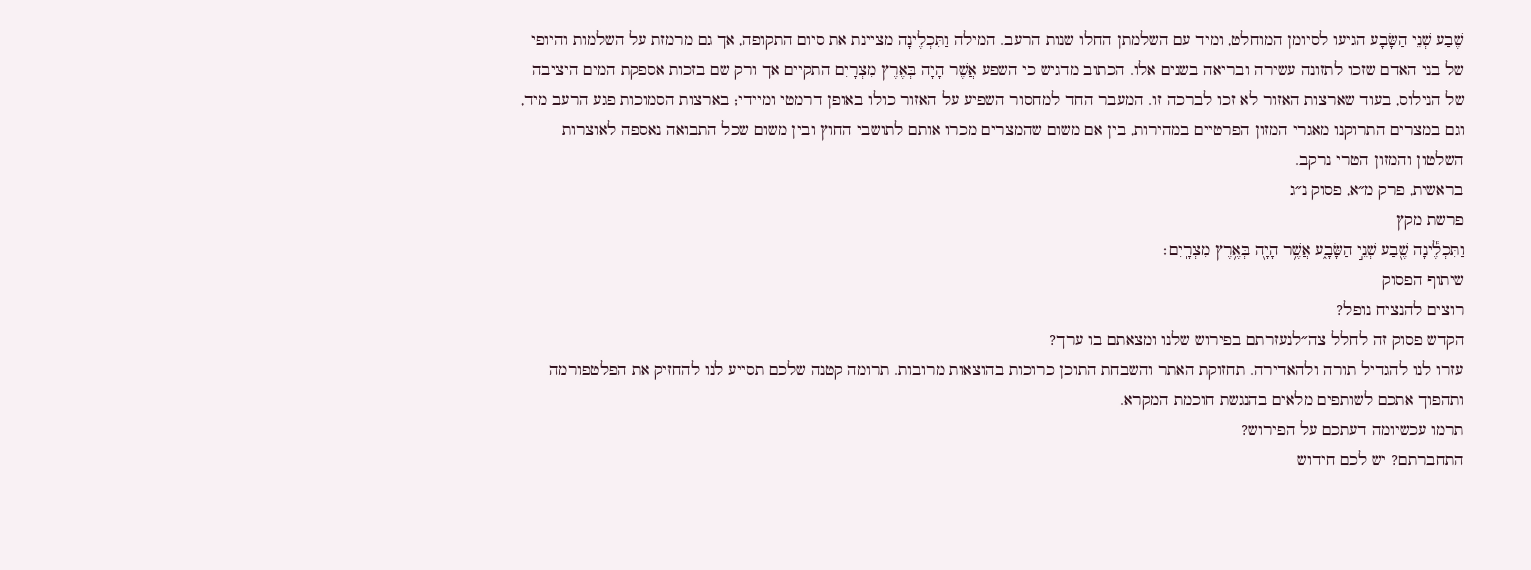שֶׁבַע שְׁנֵי הַשָּׂבָע הגיעו לסיומן המוחלט, ומיד עם השלמתן החלו שנות הרעב. המילה וַתִּכְלֶינָה מציינת את סיום התקופה, אך גם מרמזת על השלמות והיופי של בני האדם שזכו לתזונה עשירה ובריאה בשנים אלו. הכתוב מדגיש כי השפע אֲשֶׁר הָיָה בְּאֶרֶץ מִצְרָיִם התקיים אך ורק שם בזכות אספקת המים היציבה של הנילוס, בעוד שארצות האזור לא זכו לברכה זו. המעבר החד למחסור השפיע על האזור כולו באופן דרמטי ומיידי; בארצות הסמוכות פגע הרעב מיד, וגם במצרים התרוקנו מאגרי המזון הפרטיים במהירות, בין אם משום שהמצרים מכרו אותם לתושבי החוץ ובין משום שכל התבואה נאספה לאוצרות השלטון והמזון הטרי נרקב.
בראשית, פרק מ״א, פסוק נ״ג
פרשת מקץ
וַתִּכְלֶ֕ינָה שֶׁ֖בַע שְׁנֵ֣י הַשָּׂבָ֑ע אֲשֶׁ֥ר הָיָ֖ה בְּאֶ֥רֶץ מִצְרָֽיִם׃
שיתוף הפסוק
רוצים להנציח נופל?
הקדש פסוק זה לחלל צה״לנעזרתם בפירוש שלנו ומצאתם בו ערך?
עזרו לנו להגדיל תורה ולהאדירה. תחזוקת האתר והשבחת התוכן כרוכות בהוצאות מרובות. תרומה קטנה שלכם תסייע לנו להחזיק את הפלטפורמה ותהפוך אתכם לשותפים מלאים בהנגשת חוכמת המקרא.
תרמו עכשיומה דעתכם על הפירוש?
התחברתם? יש לכם חידוש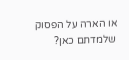או הארה על הפסוק שלמדתם כאן?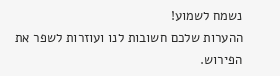נשמח לשמוע!
ההערות שלכם חשובות לנו ועוזרות לשפר את הפירוש.